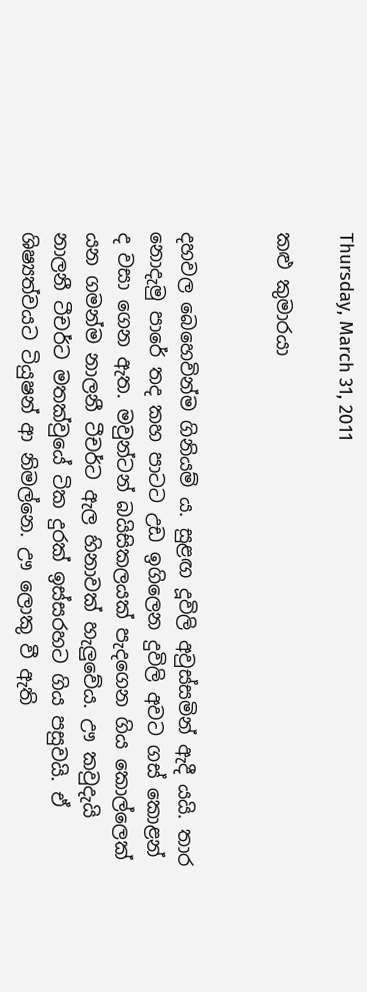Thursday, March 31, 2011

කළු කුමාරයා


දහවල බෙහෙවින්ම ගිනියම් ය. සුළඟ දූවිලි අවුස්සමින් ඇදී යයි. තාර නොදැමු පාරේ තද කහ පාටට උඩ ඉගිලෙන දුවිලි අවට ගස් කොළන් ද වසා ගෙන ඇත. මවුන්ටන් බයිසිකලයක් පැදගෙන ගිය කොල්ලෙක් යන ගමන්ම නාලනී ටීචර්ට ඇල හිනාවක් හැලුවේය. ඌ කවුදැයි නාලනී ටීචර්ට මතක්වුයේ ටික දුරක් ඉස්සරහට ගිය පසුවයි. ඒ ශිෂ්‍යත්වයට ටියුෂන් ආ නිමල්නෙ. ඌ ලොකු වී ඇති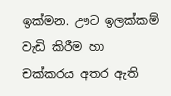ඉක්මන. ඌට ඉලක්කම් වැඩි කිරීම හා චක්කරය අතර ඇති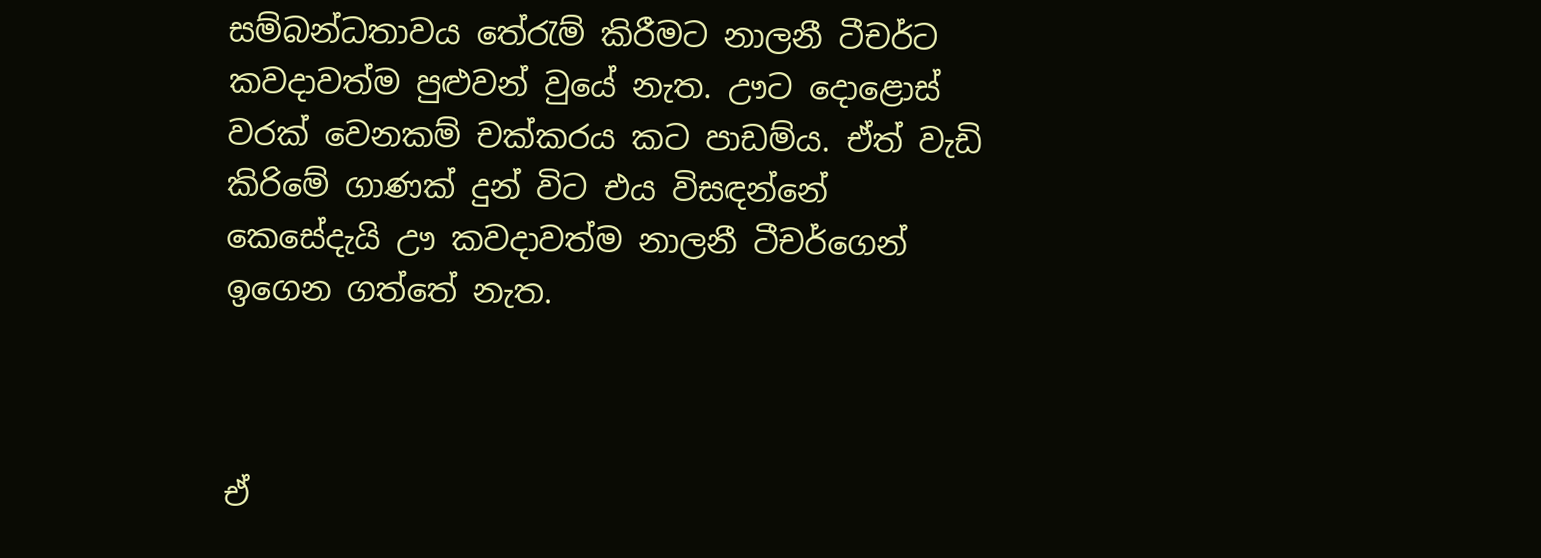සම්බන්ධතාවය තේරැම් කිරීමට නාලනී ටීචර්ට කවදාවත්ම පුළුවන් වුයේ නැත. ඌට දොළොස් වරක් වෙනකම් චක්කරය කට පාඩම්ය. ඒත් වැඩි කිරිමේ ගාණක් දුන් විට එය විසඳන්නේ කෙසේදැයි ඌ කවදාවත්ම නාලනී ටීචර්ගෙන් ඉගෙන ගත්තේ නැත.



ඒ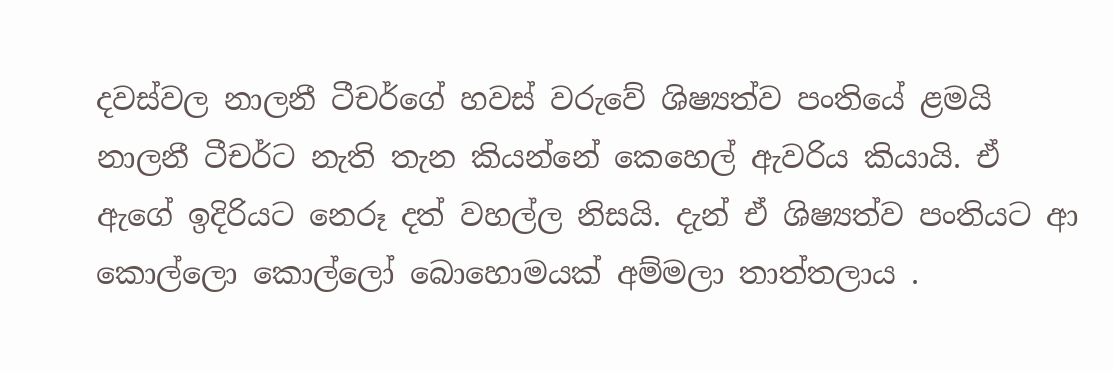දවස්වල නාලනී ටීචර්ගේ හවස් වරුවේ ශිෂ්‍යත්ව පංතියේ ළමයි නාලනී ටීචර්ට නැති තැන කියන්නේ කෙහෙල් ඇවරිය කියායි. ඒ ඇගේ ඉදිරියට නෙරූ දත් වහල්ල නිසයි. දැන් ඒ ශිෂ්‍යත්ව පංතියට ආ කොල්ලො කොල්ලෝ බොහොමයක් අම්මලා තාත්තලාය .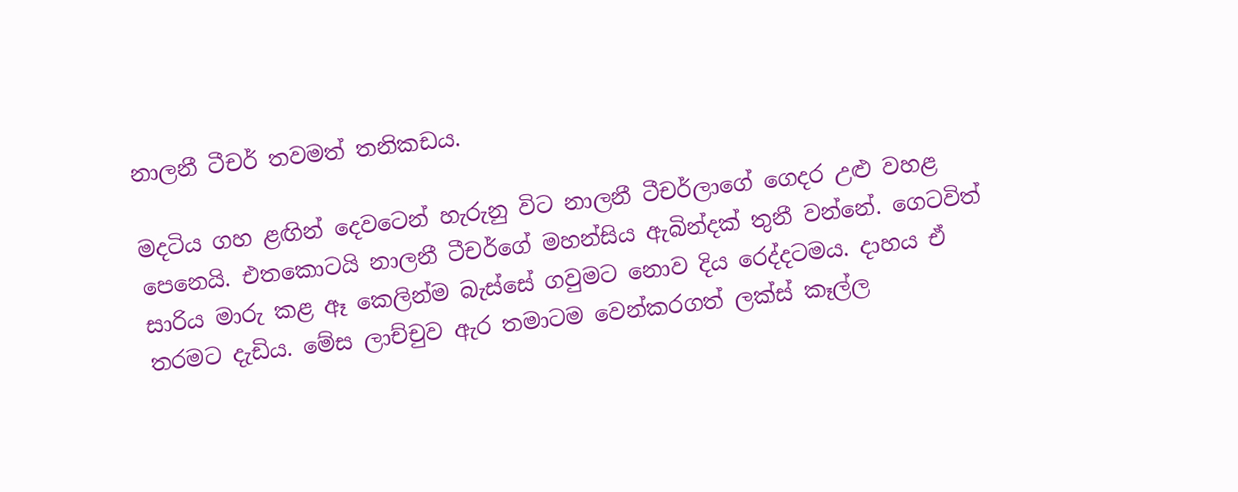නාලනී ටීචර් තවමත් තනිකඩය.

මදටිය ගහ ළඟින් දෙවටෙන් හැරුනු විට නාලනී ටීචර්ලාගේ ගෙදර උළු වහළ පෙනෙයි. එතකොටයි නාලනී ටීචර්ගේ මහන්සිය ඇබින්දක් තුනී වන්නේ. ගෙටවිත් සාරිය මාරු කළ ඈ කෙලින්ම බැස්සේ ගවුමට නොව දිය රෙද්දටමය. දාහය ඒ තරමට දැඩිය. මේස ලාච්චුව ඇර තමාටම වෙන්කරගත් ලක්ස් කෑල්ල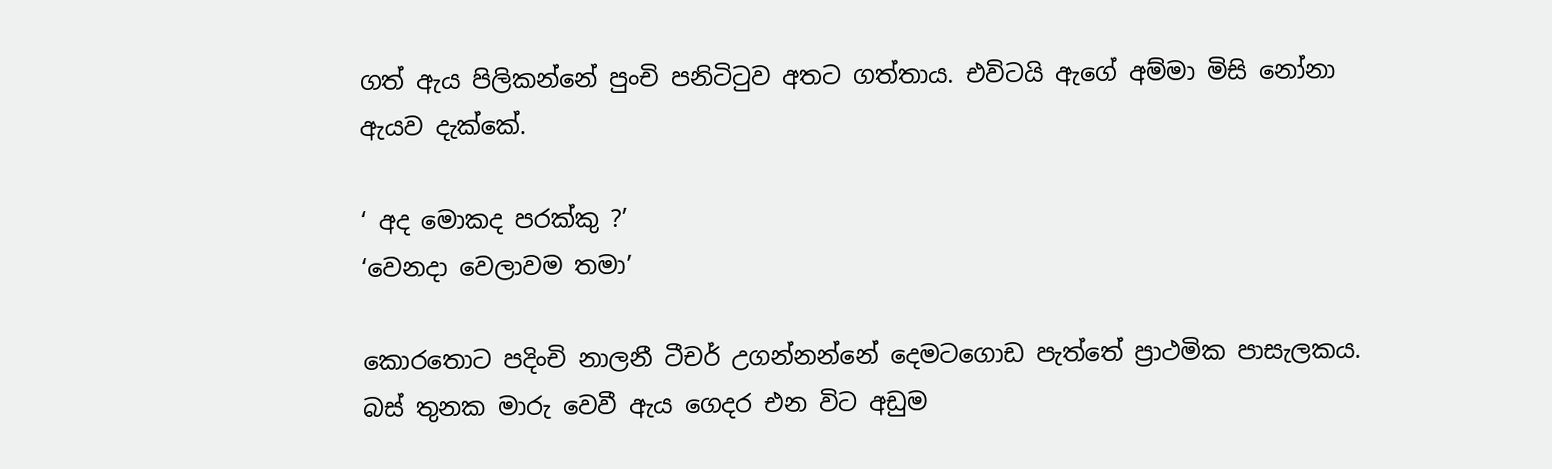ගත් ඇය පිලිකන්නේ පුංචි පනිටිටුව අතට ගත්තාය. එවිටයි ඇගේ අම්මා මිසි නෝනා ඇයව දැක්කේ.

‘ අද මොකද පරක්කු ?’
‘වෙනදා වෙලාවම තමා’

කොරතොට පදිංචි නාලනී ටීචර් උගන්නන්නේ දෙමටගොඩ පැත්තේ ප්‍රාථමික පාසැලකය. බස් තුනක මාරු වෙවී ඇය ගෙදර එන විට අඩුම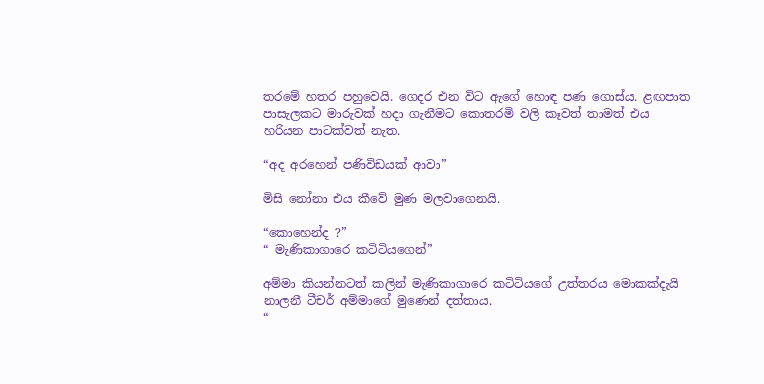තරමේ හතර පහුවෙයි. ගෙදර එන විට ඇගේ හොඳ පණ ගොස්ය. ළඟපාත පාසැලකට මාරුවක් හදා ගැනීමට කොතරමි වලි කෑවත් තාමත් එය හරියන පාටක්වත් නැත.

“අද අරහෙන් පණිවිඩයක් ආවා”

මිසි නෝනා එය කීවේ මුණ මලවාගෙනයි.

“කොහෙන්ද ?”
“ මැණිකාගාරෙ කටිටියගෙන්”

අම්මා කියන්නටත් කලින් මැණිකාගාරෙ කටිටියගේ උත්තරය මොකක්දැයි නාලනී ටීචර් අම්මාගේ මුණෙන් දත්තාය.
“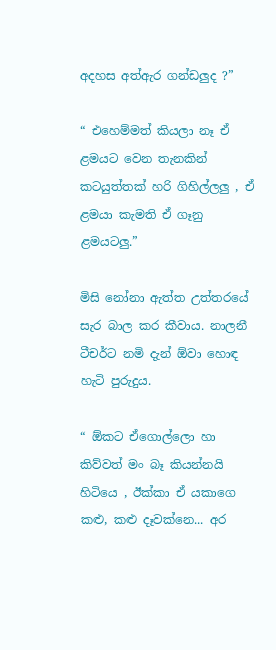අදහස අත්ඇර ගන්ඩලුද ?”

“ එහෙම්මත් කියලා නෑ ඒ ළමයට වෙන තැනකින් කටයුත්තක් හරි ගිහිල්ලලු , ඒ ළමයා කැමති ඒ ගෑනු ළමයටලු.”

මිසි නෝනා ඇත්ත උත්තරයේ සැර බාල කර කීවාය. නාලනී ටීචර්ට නමි දැන් ඕවා හොඳ හැටි පුරුදුය.

“ ඕකට ඒගොල්ලො හා කිව්වත් මං බෑ කියන්නයි හිටියෙ , ඊක්කා ඒ යකාගෙ කළු, කළු දෑවක්නෙ... අර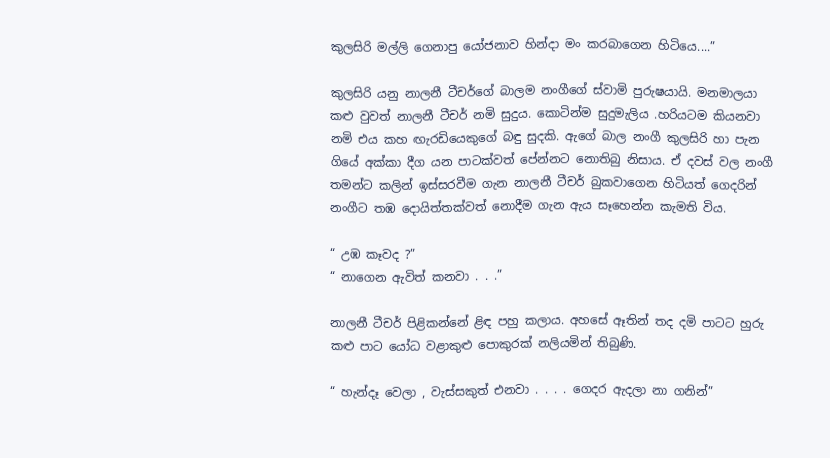කුලසිරි මල්ලි ගෙනාපු යෝජනාව හින්දා මං කරබාගෙන හිටියෙ....”

කුලසිරි යනු නාලනී ටීචර්ගේ බාලම නංගීගේ ස්වාමි පුරුෂයායි. මනමාලයා කළු වුවත් නාලනී ටීචර් නමි සුදුය. කොටින්ම සුදුමැලිය .හරියටම කියනවා නමි එය කහ ඟැරඩියෙකුගේ බඳු සුදකි. ඇගේ බාල නංගී කුලසිරි හා පැන ගියේ අක්කා දීග යන පාටක්වත් පේන්නට නොතිබු නිසාය. ඒ දවස් වල නංගී තමන්ට කලින් ඉස්සරවීම ගැන නාලනී ටීචර් බුකවාගෙන හිටියත් ගෙදරින් නංගීට තඹ දොයිත්තක්වත් නොදීම ගැන ඇය සෑහෙන්න කැමති විය.

“ උඹ කෑවද ?”
“ නාගෙන ඇවිත් කනවා . . .”

නාලනී ටීචර් පිළිකන්නේ ළිඳ පහු කලාය. අහසේ ඈතින් තද දමි පාටට හුරු කළු පාට යෝධ වළාකුළු පොකුරක් නලියමින් තිබුණි.

“ හැන්දෑ වෙලා , වැස්සකුත් එනවා . . . . ගෙදර ඇදලා නා ගනින්”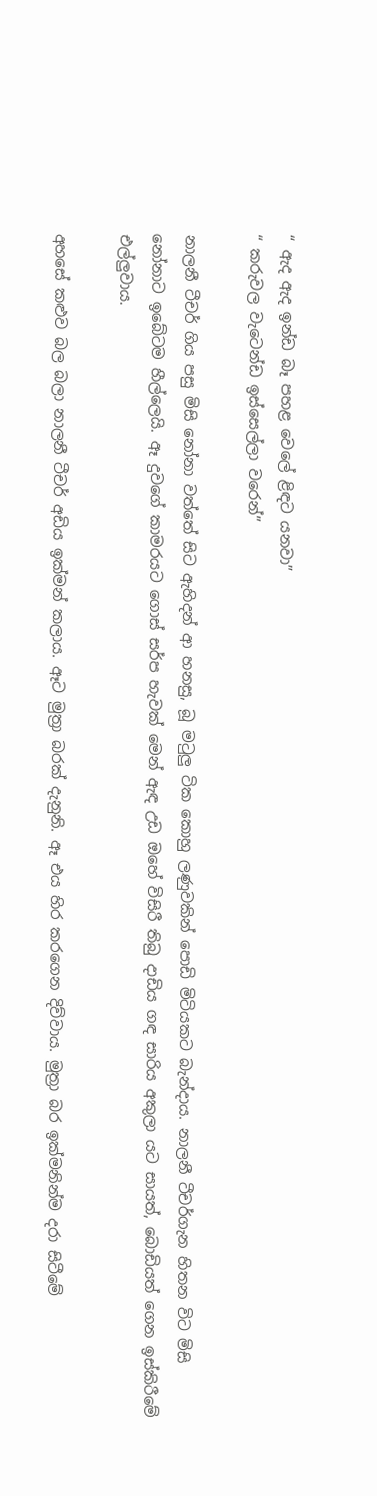“ ඇද ඇද ඉන්ඩ බෑ පහළ වෙලේ ළිඳට යනවා”
“ කරුවල වැටෙන්ඩ ඉස්සෙල්ලා වරෙන්”

නාලනී ටීචර් ගිය පසු මිසි නෝනා වත්තේ සිට ඇහිදන් ආ හනසු, බූ මටුලු ටික කොහු ලණුවකින් පොඩි මිටියකට බැන්දාය. නාලනී ටීචර්ගැන හිතන විට මිසි නෝනාට ඉබේටම හීල්ලෙයි. ඈ දුවගේ කාමරයට ගොස් සර්ප හැවක් මෙන් ඇඳ උඩ ඔහේ විසිරී තිබු දාඩිය ගඳ සාරිය අකුලා යට සායත්, බොඩියත් ගෙන ඉස්කිරීමේ එල්ලුවාය.

අහසේ කළුව බල බලා නාලනී ටීචර් අඩිය ඉක්මන් කලාය. ඈට මුත්‍රා බරක් දැනුනි. ඈ එය හිර කරගෙන දිව්වාය. මුත්‍රා බර ඉක්මනින්ම දරා සිටීමේ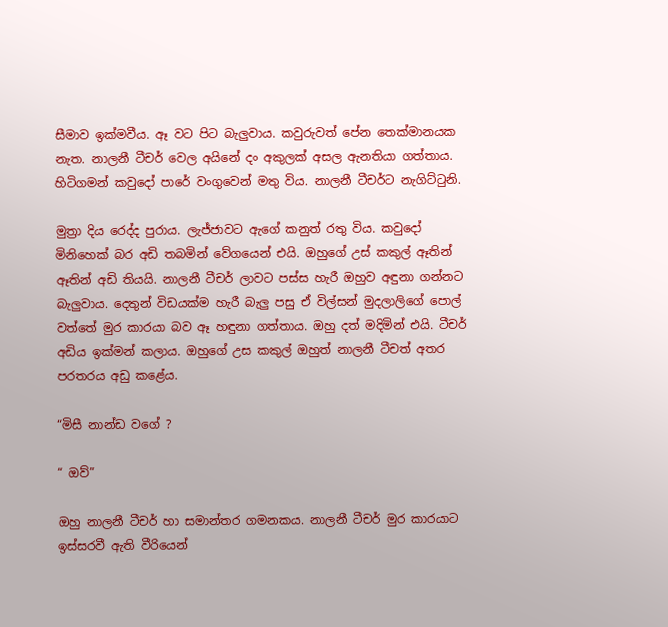සීමාව ඉක්මවීය. ඈ වට පිට බැලුවාය. කවුරුවත් පේන තෙක්මානයක නැත. නාලනී ටීචර් වෙල අයිනේ දං අකුලක් අසල ඇනතියා ගත්තාය. හිටිගමන් කවුදෝ පාරේ වංගුවෙන් මතු විය. නාලනී ටීචර්ට නැගිට්ටුනි.

මුත්‍රා දිය රෙද්ද පුරාය. ලැජ්ජාවට ඇගේ කනුත් රතු විය. කවුදෝ මිනිහෙක් බර අඩි තබමින් වේගයෙන් එයි. ඔහුගේ උස් කකුල් ඈතින් ඈතින් අඩි තියයි. නාලනී ටීචර් ලාවට පස්ස හැරී ඔහුව අඳුනා ගන්නට බැලුවාය. දෙතුන් විඩයක්ම හැරී බැලු පසු ඒ විල්සන් මුදලාලිගේ පොල් වත්තේ මුර කාරයා බව ඈ හඳුනා ගත්තාය. ඔහු දත් මදිමින් එයි. ටීචර් අඩිය ඉක්මන් කලාය. ඔහුගේ උස කකුල් ඔහුත් නාලනී ටීචත් අතර පරතරය අඩු කළේය.

“මිසී නාන්ඩ වගේ ?

“ ඔව්”

ඔහු නාලනී ටීචර් හා සමාන්තර ගමනකය. නාලනී ටීචර් මුර කාරයාට ඉස්සරවී ඇති වීරියෙන්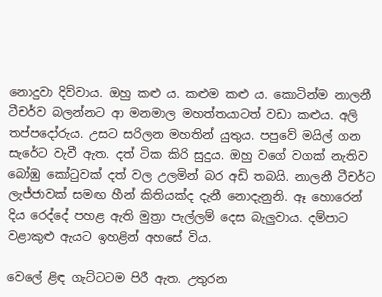නොදුවා දිව්වාය. ඔහු කළු ය. කළුම කළු ය. කොටින්ම නාලනී ටීචර්ව බලන්නට ආ මනමාල මහත්තයාටත් වඩා කළුය. අලි තප්පදෝරුය. උසට සරිලන මහතින් යුතුය. පපුවේ මයිල් ගන සැරේට වැවී ඇත. දත් ටික කිරි සුදුය. ඔහු වගේ වගක් නැතිව බෝඹු කෝටුවක් දත් වල උලමින් බර අඩි තබයි. නාලනී ටීචර්ට ලැජ්ජාවක් සමඟ හීන් කිතියක්ද දැනී නොදැනුනි. ඈ හොරෙන් දිය රෙද්දේ පහළ ඇති මුත්‍රා පැල්ලම් දෙස බැලුවාය. දම්පාට වළාකුළු ඇයට ඉහළින් අහසේ විය.

වෙලේ ළිඳ ගැට්ටටම පිරී ඇත. උතුරන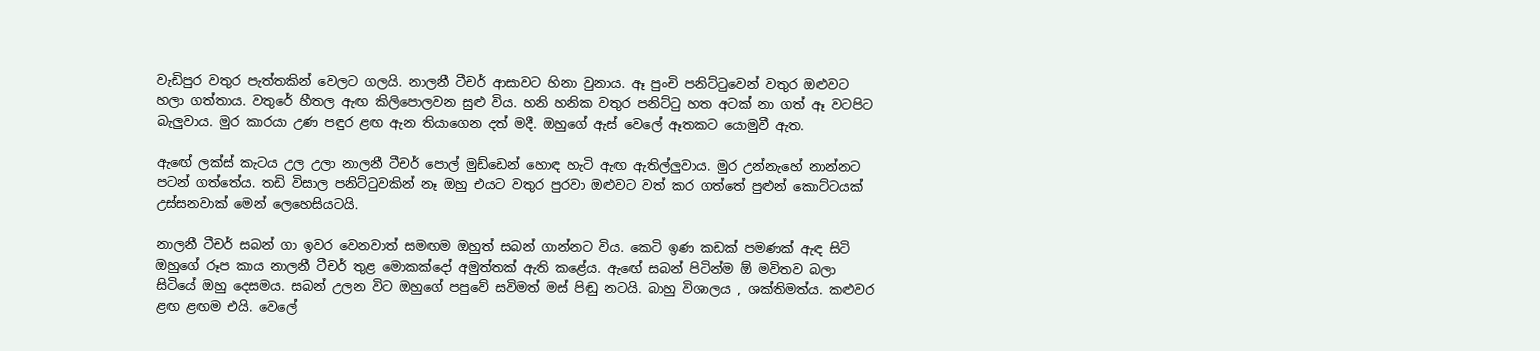වැඩිපුර වතුර පැත්තකින් වෙලට ගලයි. නාලනී ටීචර් ආසාවට හිනා වුනාය. ඈ පුංචි පනිට්ටුවෙන් වතුර ඔළුවට හලා ගත්තාය. වතුරේ හීතල ඇඟ කිලිපොලවන සුළු විය. හනි හනික වතුර පනිට්ටු හත අටක් නා ගත් ඈ වටපිට බැලුවාය. මුර කාරයා උණ පඳුර ළඟ ඇන තියාගෙන දත් මදී. ඔහුගේ ඇස් වෙලේ ඈතකට යොමුවී ඇත.

ඇඟේ ලක්ස් කැටය උල උලා නාලනී ටීචර් පොල් මුඩ්ඩෙන් හොඳ හැටි ඇඟ ඇතිල්ලුවාය. මුර උන්නැහේ නාන්නට පටන් ගත්තේය. තඩි විසාල පනිට්ටුවකින් නෑ ඔහු එයට වතුර පුරවා ඔළුවට වත් කර ගත්තේ පුළුන් කොට්ටයක් උස්සනවාක් මෙන් ලෙහෙසියටයි.

නාලනී ටීචර් සබන් ගා ඉවර වෙනවාත් සමඟම ඔහුත් සබන් ගාන්නට විය. කෙටි ඉණ කඩක් පමණක් ඇඳ සිටි ඔහුගේ රූප කාය නාලනී ටීචර් තුළ මොකක්දෝ අමුත්තක් ඇති කළේය. ඇඟේ සබන් පිටින්ම ඕ මවිතව බලා සිටියේ ඔහු දෙසමය. සබන් උලන විට ඔහුගේ පපුවේ සවිමත් මස් පිඬු නටයි. බාහු විශාලය , ශක්තිමත්ය. කළුවර ළඟ ළඟම එයි. වෙලේ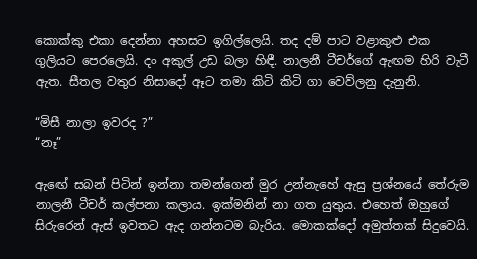කොක්කු එකා දෙන්නා අහසට ඉගිල්ලෙයි. තද දම් පාට වළාකුළු එක ගුලියට පෙරලෙයි. දං අකුල් උඩ බලා හිඳී. නාලනී ටීචර්ගේ ඇඟම හිරි වැටී ඇත. සීතල වතුර නිසාදෝ ඈට තමා කිටි කිටි ගා වෙව්ලනු දැනුනි.

“මිසී නාලා ඉවරද ?”
“නෑ”

ඇඟේ සබන් පිටින් ඉන්නා තමන්ගෙන් මුර උන්නැහේ ඇසු ප්‍රශ්නයේ තේරුම නාලනී ටීචර් කල්පනා කලාය. ඉක්මනින් නා ගත යුතුය. එහෙත් ඔහුගේ සිරුරෙන් ඇස් ඉවතට ඇද ගන්නටම බැරිය. මොකක්දෝ අමුත්තක් සිදුවෙයි.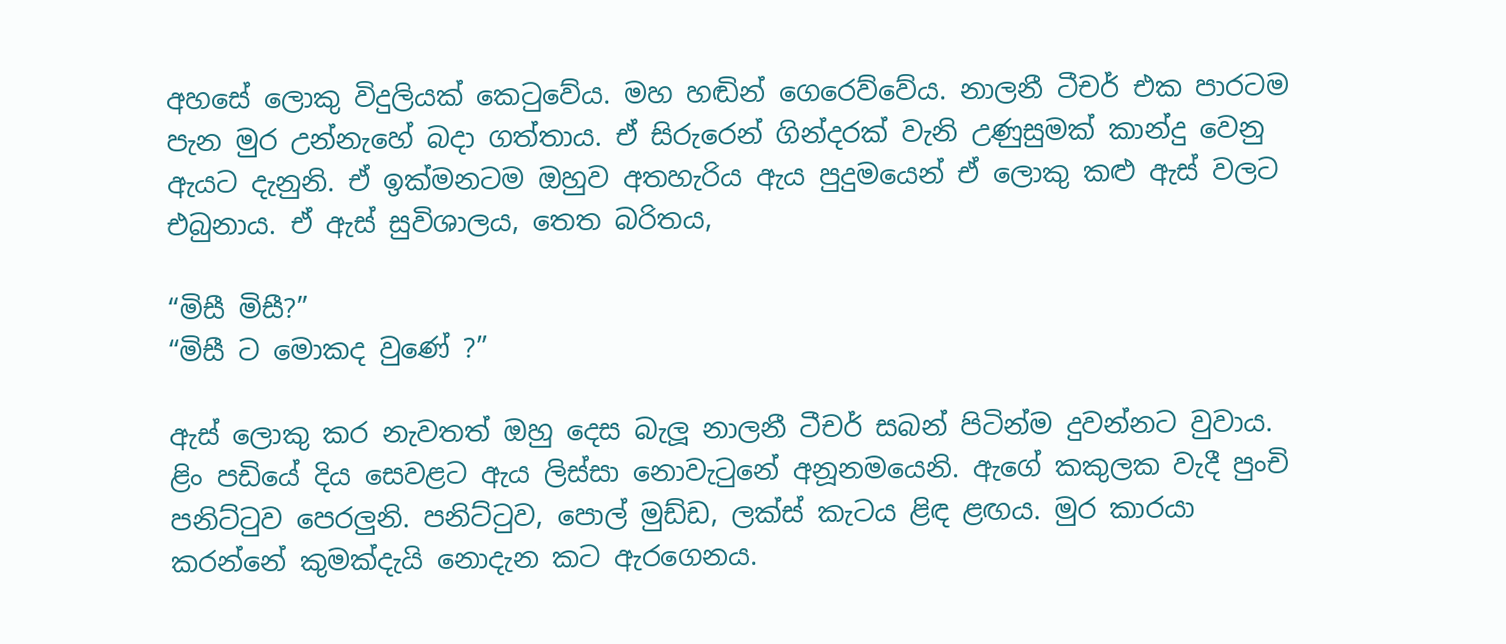අහසේ ලොකු විදුලියක් කෙටුවේය. මහ හඬින් ගෙරෙව්වේය. නාලනී ටීචර් එක පාරටම පැන මුර උන්නැහේ බදා ගත්තාය. ඒ සිරුරෙන් ගින්දරක් වැනි උණුසුමක් කාන්දු වෙනු ඇයට දැනුනි. ඒ ඉක්මනටම ඔහුව අතහැරිය ඇය පුදුමයෙන් ඒ ලොකු කළු ඇස් වලට එබුනාය. ඒ ඇස් සුවිශාලය, තෙත බරිතය,

“මිසී මිසී?”
“මිසී ට මොකද වුණේ ?”

ඇස් ලොකු කර නැවතත් ඔහු දෙස බැලූ නාලනී ටීචර් සබන් පිටින්ම දුවන්නට වුවාය. ළිං පඩියේ දිය සෙවළට ඇය ලිස්සා නොවැටුනේ අනූනමයෙනි. ඇගේ කකුලක වැදී පුංචි පනිට්ටුව පෙරලුනි. පනිට්ටුව, පොල් මුඩ්ඩ, ලක්ස් කැටය ළිඳ ළඟය. මුර කාරයා කරන්නේ කුමක්දැයි නොදැන කට ඇරගෙනය.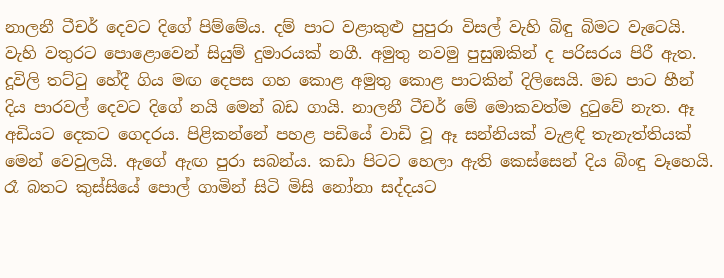නාලනී ටීචර් දෙවට දිගේ පිම්මේය. දම් පාට වළාකුළු පුපුරා විසල් වැහි බිඳු බිමට වැටෙයි. වැහි වතුරට පොළොවෙන් සියුම් දුමාරයක් නගී. අමුතු නවමු පුසුඹකින් ද පරිසරය පිරී ඇත. දූවිලි තට්ටු හේදී ගිය මඟ දෙපස ගහ කොළ අමුතු කොළ පාටකින් දිලිසෙයි. මඩ පාට හීන් දිය පාරවල් දෙවට දිගේ නයි මෙන් බඩ ගායි. නාලනී ටීචර් මේ මොකවත්ම දුටුවේ නැත. ඈ අඩියට දෙකට ගෙදරය. පිළිකන්නේ පහළ පඩියේ වාඩි වූ ඈ සන්නියක් වැළඳි තැනැත්තියක් මෙන් වෙවුලයි. ඇගේ ඇඟ පුරා සබන්ය. කඩා පිටට හෙලා ඇති කෙස්සෙන් දිය බිංඳු වෑහෙයි. රෑ බතට කුස්සියේ පොල් ගාමින් සිටි මිසි නෝනා සද්දයට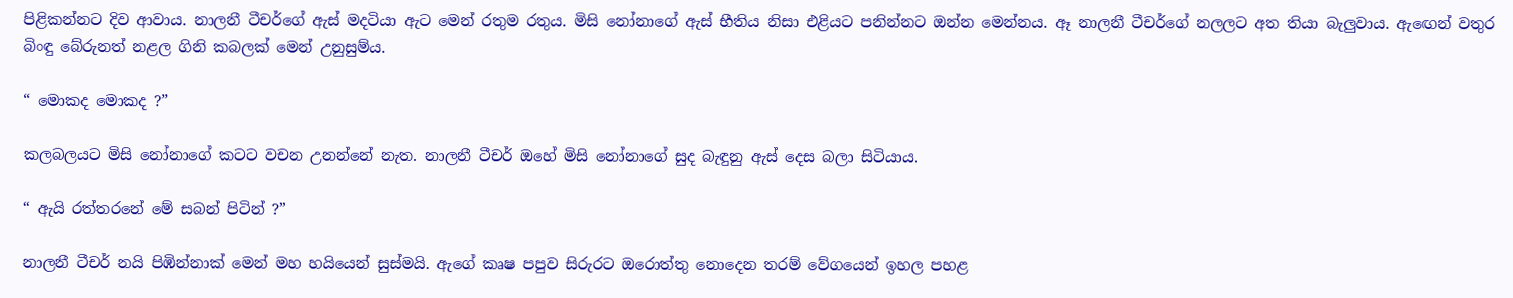පිළිකන්නට දිව ආවාය. නාලනී ටීචර්ගේ ඇස් මදටියා ඇට මෙන් රතුම රතුය. මිසි නෝනාගේ ඇස් භීතිය නිසා එළියට පනින්නට ඔන්න මෙන්නය. ඈ නාලනී ටීචර්ගේ නලලට අත තියා බැලුවාය. ඇඟෙන් වතුර බිංඳු බේරුනත් නළල ගිනි කබලක් මෙන් උනුසුම්ය.

“ මොකද මොකද ?”

කලබලයට මිසි නෝනාගේ කටට වචන උනන්නේ නැත. නාලනී ටීචර් ඔහේ මිසි නෝනාගේ සුද බැඳුනු ඇස් දෙස බලා සිටියාය.

“ ඇයි රත්තරනේ මේ සබන් පිටින් ?”

නාලනී ටීචර් නයි පිඹින්නාක් මෙන් මහ හයියෙන් සුස්මයි. ඇගේ කෘෂ පපුව සිරුරට ඔරොත්තු නොදෙන තරම් වේගයෙන් ඉහල පහළ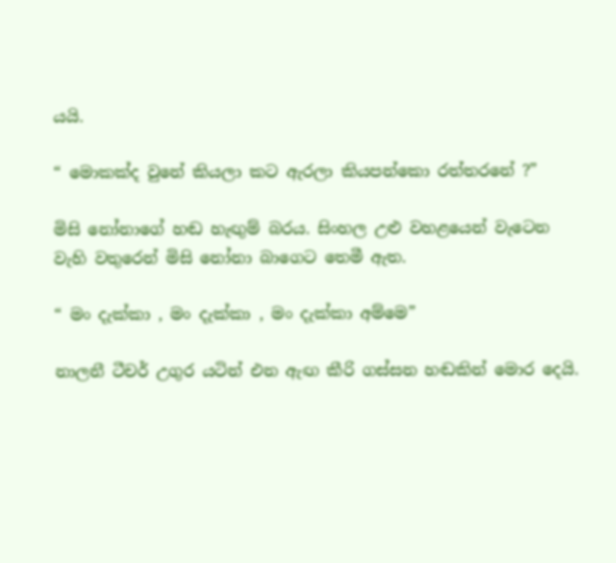යයි.

“ මොකක්ද වුනේ කියලා කට ඇරලා කියපන්කො රත්තරනේ ?”

මිසි නෝනාගේ හඬ හැඟුම් බරය. සිංහල උළු වහළයෙන් වැටෙන වැහි වතුරෙන් මිසි නෝනා බාගෙට තෙමී ඇත.

“ මං දැක්කා , මං දැක්කා , මං දැක්කා අම්මෙ”

නාලනී ටීචර් උගුර යටින් එන ඇඟ කීරි ගස්සන හඬකින් මොර දෙයි.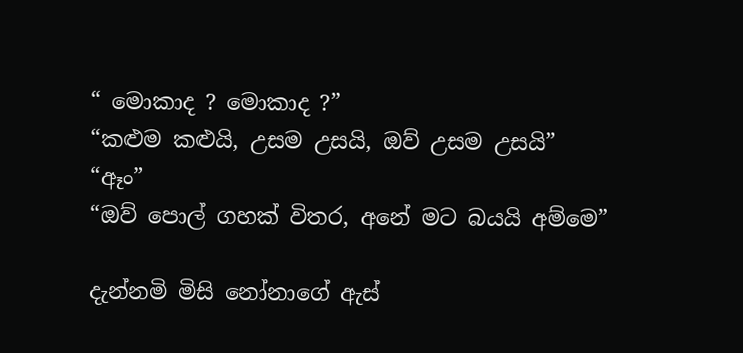“ මොකාද ? මොකාද ?”
“කළුම කළුයි, උසම උසයි, ඔව් උසම උසයි”
“ඈං”
“ඔව් පොල් ගහක් විතර, අනේ මට බයයි අම්මෙ”

දැන්නමි මිසි නෝනාගේ ඇස්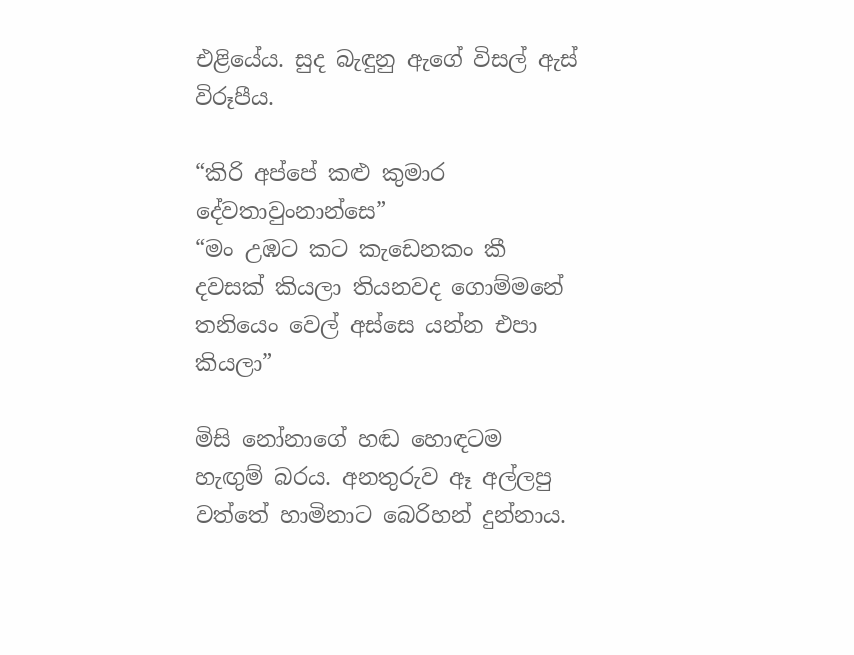එළියේය. සුද බැඳුනු ඇගේ විසල් ඇස් විරූපීය.

“කිරි අප්පේ කළු කුමාර දේවතාවුංනාන්සෙ”
“මං උඹට කට කැඩෙනකං කී දවසක් කියලා තියනවද ගොම්මනේ තනියෙං වෙල් අස්සෙ යන්න එපා කියලා”

මිසි නෝනාගේ හඬ හොඳටම හැඟුම් බරය. අනතුරුව ඈ අල්ලපු වත්තේ හාමිනාට බෙරිහන් දුන්නාය.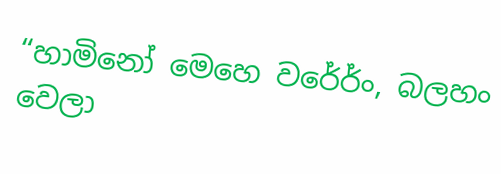“හාමිනෝ මෙහෙ වරේර්ං, බලහං වෙලා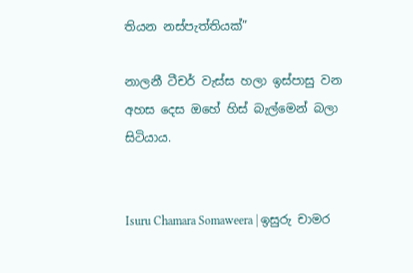තියන නස්පැත්තියක්”

නාලනී ටීචර් වැස්ස හලා ඉස්පාසු වන අහස දෙස ඔහේ හිස් බැල්මෙන් බලා සිටියාය.


Isuru Chamara Somaweera | ඉසුරු චාමර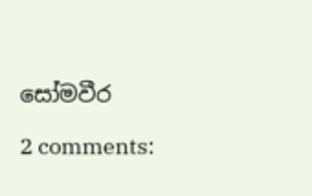සෝමවීර

2 comments: